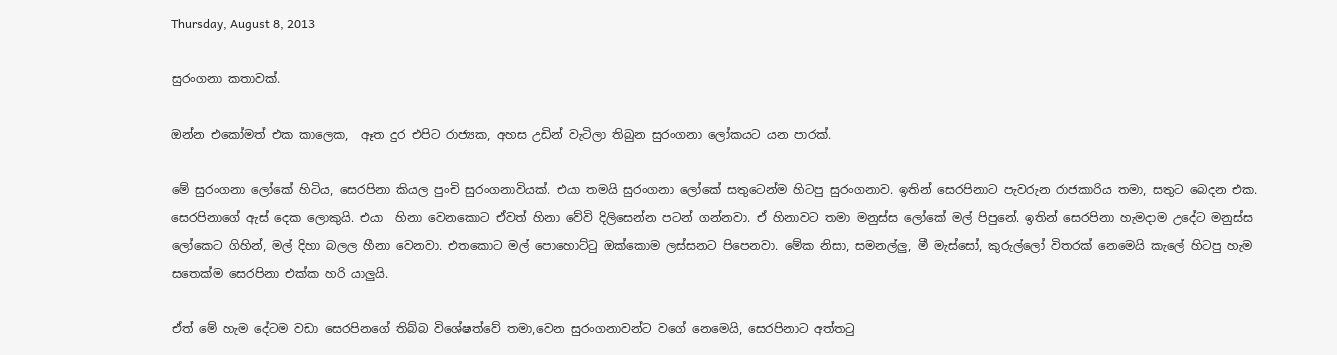Thursday, August 8, 2013

සුරංගනා කතාවක්.

ඔන්න එකෝමත් එක කාලෙක,  ඈත දුර එපිට රාජ්‍යක, අහස උඩින් වැටිලා තිබුන සුරංගනා ලෝකයට යන පාරක්.

මේ සුරංගනා ලෝකේ හිටිය, සෙරපිනා කියල පුංචි සුරංගනාවියක්. එයා තමයි සුරංගනා ලෝකේ සතුටෙන්ම හිටපු සුරංගනාව. ඉතින් සෙරපිනාට පැවරුන රාජකාරිය තමා, සතුට බෙදන එක. සෙරපිනාගේ ඇස් දෙක ලොකුයි. එයා  හිනා වෙනකොට ඒවත් හිනා වේවි දිලිසෙන්න පටන් ගන්නවා. ඒ හිනාවට තමා මනුස්ස ලෝකේ මල් පිපුනේ. ඉතින් සෙරපිනා හැමදාම උදේට මනුස්ස ලෝකෙට ගිහින්, මල් දිහා බලල හීනා වෙනවා. එතකොට මල් පොහොට්ටු ඔක්කොම ලස්සනට පිපෙනවා. මේක නිසා, සමනල්ලු, මී මැස්සෝ, කුරුල්ලෝ විතරක් නෙමෙයි කැලේ හිටපු හැම සතෙක්ම සෙරපිනා එක්ක හරි යාලුයි.

ඒත් මේ හැම දේටම වඩා සෙරපිනගේ තිබ්බ විශේෂත්වේ තමා,වෙන සුරංගනාවන්ට වගේ නෙමෙයි, සෙරපිනාට අත්තටු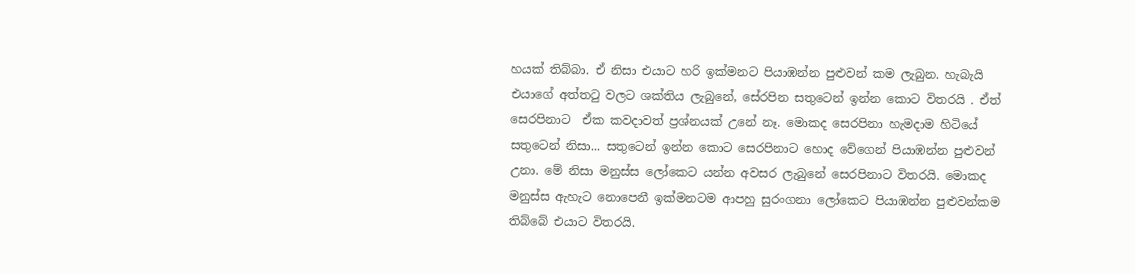හයක් තිබ්බා. ඒ නිසා එයාට හරි ඉක්මනට පියාඹන්න පුළුවන් කම ලැබුන. හැබැයි එයාගේ අත්තටු වලට ශක්තිය ලැබුනේ, සේරපින සතුටෙන් ඉන්න කොට විතරයි . ඒත් සෙරපිනාට  ඒක කවදාවත් ප්‍රශ්නයක් උනේ නෑ. මොකද සෙරපිනා හැමදාම හිටියේ සතුටෙන් නිසා... සතුටෙන් ඉන්න කොට සෙරපිනාට හොද වේගෙන් පියාඹන්න පුළුවන් උනා. මේ නිසා මනුස්ස ලෝකෙට යන්න අවසර ලැබුනේ සෙරපිනාට විතරයි. මොකද මනුස්ස ඇහැට නොපෙනී ඉක්මනටම ආපහු සුරංගනා ලෝකෙට පියාඹන්න පුළුවන්කම තිබ්බේ එයාට විතරයි.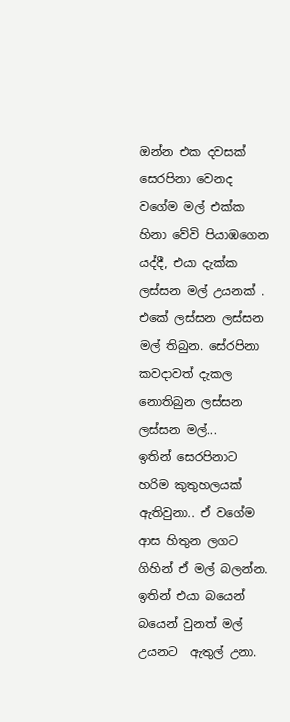ඔන්‍න‍ එක දවසක් සෙරපිනා වෙනද වගේම මල් එක්ක හිනා වේවි පියාඹගෙන යද්දී, එයා දැක්ක ලස්සන මල් උයනක්‌ . එකේ ලස්සන ලස්සන මල් තිබුන. සේරපිනා කවදාවත් දැකල නොතිබුන ලස්සන ලස්සන මල්...
ඉතින් සෙරපිනාට හරිම කුතුහලයක් ඇතිවුනා.. ඒ වගේම ආස හිතුන ලගට ගිහින් ඒ මල් බලන්න. ඉතින් එයා බයෙන් බයෙන් වුනත් මල් උයනට  ඇතුල් උනා.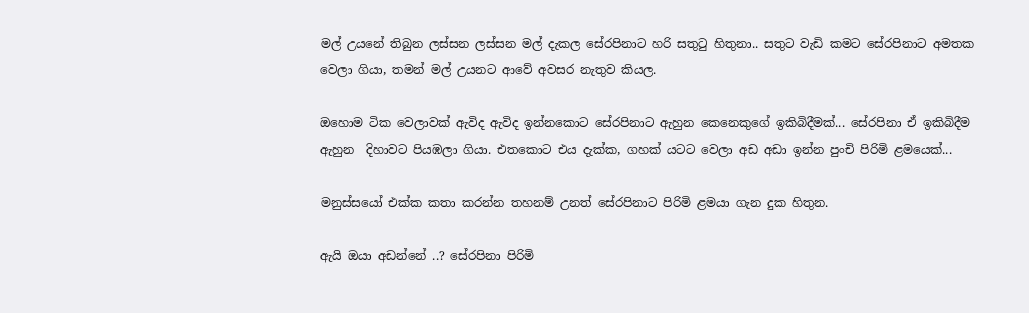මල් උයනේ තිබුන ලස්සන ලස්සන මල් දැකල සේරපිනාට හරි සතුටු හිතුනා.. සතුට වැඩි කමට සේරපිනාට අමතක වෙලා ගියා, තමන් මල් උයනට ආවේ අවසර නැතුව කියල.

ඔහොම ටික වෙලාවක් ඇවිද ඇවිද ඉන්නකොට සේරපිනාට ඇහුන කෙනෙකුගේ ඉකිබිදීමක්... සේරපිනා ඒ ඉකිබිදීම ඇහුන  දිහාවට පියඹලා ගියා. එතකොට එය දැක්ක, ගහක් යටට වෙලා අඩ අඩා ඉන්න පුංචි පිරිමි ළමයෙක්...

මනුස්සයෝ එක්ක කතා කරන්න තහනම් උනත් සේරපිනාට පිරිමි ළමයා ගැන දුක හිතුන.

ඇයි ඔයා අඩන්නේ ..? සේරපිනා පිරිමි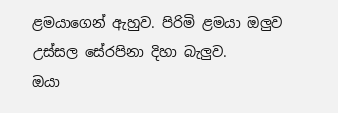ළමයාගෙන් ඇහුව. පිරිමි ළමයා ඔලුව උස්සල සේරපිනා දිහා බැලුව.
ඔයා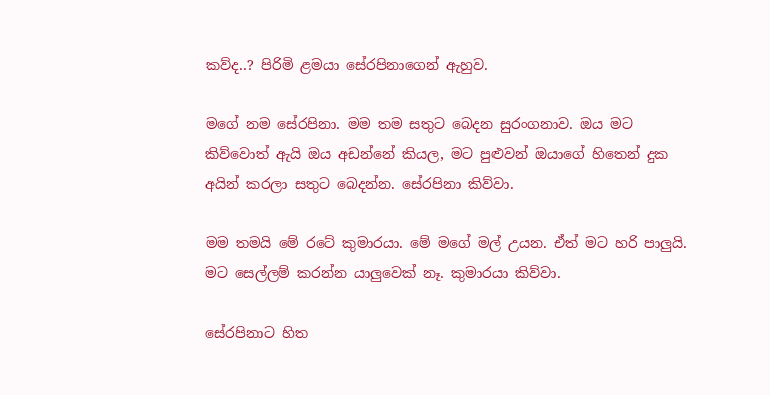කව්ද..? පිරිමි ළමයා සේරපිනාගෙන් ඇහුව.

මගේ නම සේරපිනා. මම තම සතුට බෙදන සුරංගනාව. ඔය මට කිව්වොත් ඇයි ඔය අඩන්නේ කියල, මට පුළුවන් ඔයාගේ හිතෙන් දුක අයින් කරලා සතුට බෙදන්න. සේරපිනා කිව්වා.

මම තමයි මේ රටේ කුමාරයා. මේ මගේ මල් උයන. ඒත් මට හරි පාලුයි. මට සෙල්ලම් කරන්න යාලුවෙක් නෑ. කුමාරයා කිව්වා.

සේරපිනාට හිත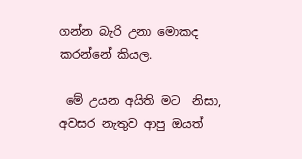ගන්න බැරි උනා මොකද කරන්නේ කියල.

 මේ උයන අයිති මට  නිසා, අවසර නැතුව ආපු ඔයත්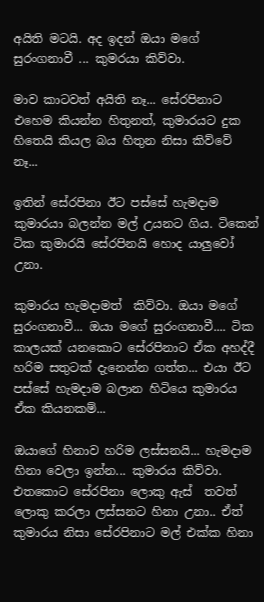අයිති මටයි. අද ඉදන් ඔයා මගේ සුරංගනාවී ... කුමරයා කිව්වා.

මාව කාටවත් අයිති නෑ... සේරපිනාට එහෙම කියන්න හිතුනත්, කුමාරයට දුක හිතෙයි කියල බය හිතුන නිසා කිව්වේ නෑ...

ඉතින් සේරපිනා ඊට පස්සේ හැමදාම කුමාරයා බලන්න මල් උයනට ගිය. ටිකෙන් ටික කුමාරයි සේරපිනයි හොද යාලුවෝ උනා.

කුමාරය හැමදාමත්  කිව්වා. ඔයා මගේ සුරංගනාවී... ඔයා මගේ සුරංගනාවී.... ටික කාලයක් යනකොට සේරපිනාට ඒක අහද්දී හරිම සතුටක් දැනෙන්න ගත්ත... එයා ඊට පස්සේ හැමදාම බලාන හිටියෙ කුමාරය ඒක කියනකම්...

ඔයාගේ හිනාව හරිම ලස්සනයි... හැමදාම හිනා වෙලා ඉන්න... කුමාරය කිව්වා. එතකොට සේරපිනා ලොකු ඇස්  තවත් ලොකු කරලා ලස්සනට හිනා උනා.. ඒත් කුමාරය නිසා සේරපිනාට මල් එක්ක හිනා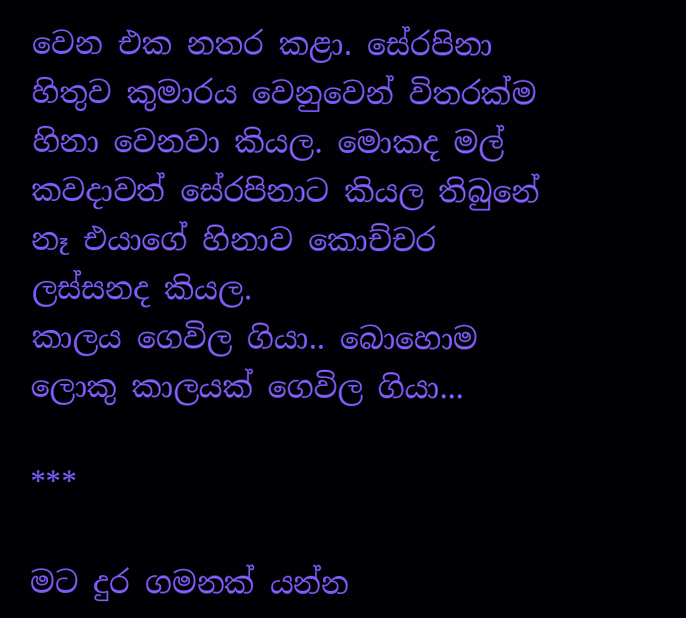වෙන එක නතර කළා. සේරපිනා හිතුව කුමාරය වෙනුවෙන් විතරක්ම හිනා වෙනවා කියල. මොකද මල් කවදාවත් සේරපිනාට කියල තිබුනේ නෑ එයාගේ හිනාව කොච්චර ලස්සනද කියල.
කාලය ගෙවිල ගියා.. බොහොම ලොකු කාලයක් ගෙවිල ගියා...

***

මට දුර ගමනක් යන්න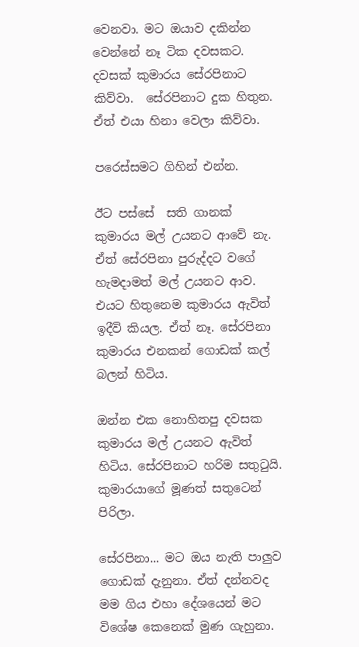වෙනවා. මට ඔයාව දකින්න වෙන්නේ නෑ ටික දවසකට. දවසක් කුමාරය සේරපිනාට කිව්වා.  සේරපිනාට දුක හිතුන. ඒත් එයා හිනා වෙලා කිව්වා.

පරෙස්සමට ගිහින් එන්න.

ඊට පස්සේ  සති ගානක් කුමාරය මල් උයනට ආවේ නැ. ඒත් සේරපිනා පුරුද්දට වගේ හැමදාමත් මල් උයනට ආව. එයට හිතුනෙම කුමාරය ඇවිත් ඉදීවි කියල. ඒත් නෑ. සේරපිනා කුමාරය එනකන් ගොඩක් කල් බලන් හිටිය.

ඔන්න එක නොහිතපු දවසක කුමාරය මල් උයනට ඇවිත් හිටිය. සේරපිනාට හරිම සතුටුයි. කුමාරයාගේ මූණත් සතුටෙන් පිරිලා.

සේරපිනා... මට ඔය නැති පාලුව ගොඩක් දැනුනා. ඒත් දන්නවද මම ගිය එහා දේශයෙන් මට විශේෂ කෙනෙක් මුණ ගැහුනා.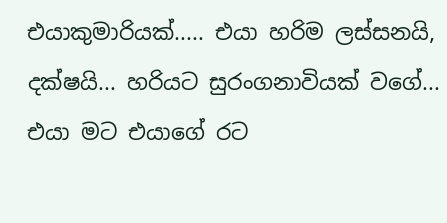එයාකුමාරියක්..... එයා හරිම ලස්සනයි, දක්ෂයි... හරියට සුරංගනාවියක් වගේ...  එයා මට එයාගේ රට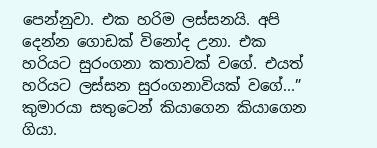පෙන්නුවා. එක හරිම ලස්සනයි. අපි දෙන්න ගොඩක් විනෝද උනා. එක හරියට සුරංගනා කතාවක් වගේ. එයත් හරියට ලස්සන සුරංගනාවියක් වගේ...” කුමාරයා සතුටෙන් කියාගෙන කියාගෙන ගියා.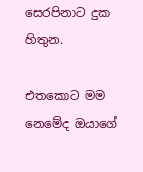සෙරපිනාට දුක හිතුන.

එතකොට මම නෙමේද ඔයාගේ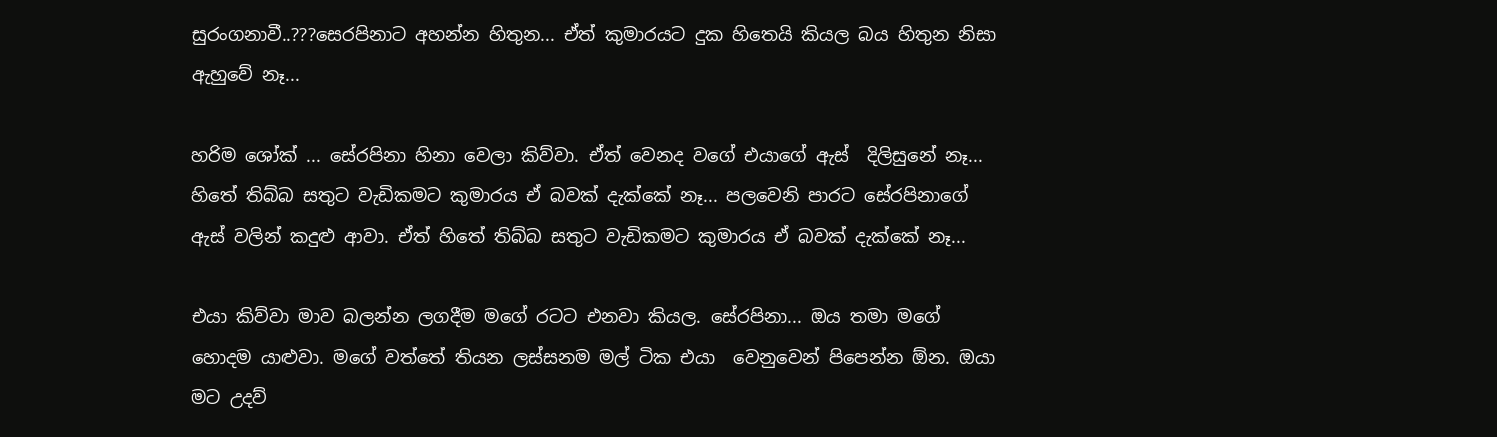සුරංගනාවී..???සෙරපිනාට අහන්න හිතුන... ඒත් කුමාරයට දුක හිතෙයි කියල බය හිතුන නිසා ඇහුවේ නෑ...

හරිම ශෝක්‌ ... සේරපිනා හිනා වෙලා කිව්වා. ඒත් වෙනද වගේ එයාගේ ඇස්  දිලිසුනේ නෑ... හිතේ තිබ්බ සතුට වැඩිකමට කුමාරය ඒ බවක් දැක්කේ නෑ... පලවෙනි පාරට සේරපිනාගේ ඇස් වලින් කදුළු ආවා. ඒත් හිතේ තිබ්බ සතුට වැඩිකමට කුමාරය ඒ බවක් දැක්කේ නෑ...

එයා කිව්වා මාව බලන්න ලගදීම මගේ රටට එනවා කියල. සේරපිනා... ඔය තමා මගේ හොදම යාළුවා. මගේ වත්තේ තියන ලස්සනම මල් ටික එයා  වෙනුවෙන් පිපෙන්න ඕන. ඔයා මට උදව්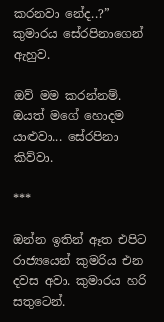කරනවා නේද..?” කුමාරය සේරපිනාගෙන් ඇහුව.

ඔව් මම කරන්නම්. ඔයත් මගේ හොදම යාළුවා... සේරපිනා කිව්වා.

***

ඔන්න ඉතින් ඈත එපිට රාජ්‍යයෙන් කුමරිය එන දවස අවා. කුමාරය හරි සතුටෙන්.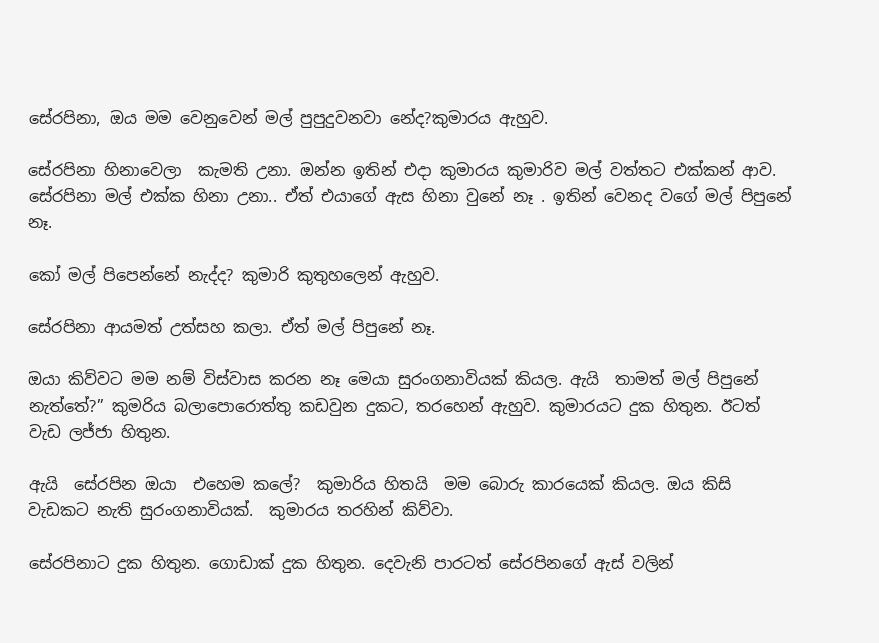සේරපිනා, ඔය මම වෙනුවෙන් මල් පුපුදුවනවා නේද?කුමාරය ඇහුව.

සේරපිනා හිනාවෙලා  කැමති උනා. ඔන්න ඉතින් එදා කුමාරය කුමාරිව මල් වත්තට එක්කන් ආව. සේරපිනා මල් එක්ක හිනා උනා.. ඒත් එයාගේ ඇස හිනා වුනේ නෑ . ඉතින් වෙනද වගේ මල් පිපුනේ නෑ.

කෝ මල් පිපෙන්නේ නැද්ද? කුමාරි කුතුහලෙන් ඇහුව.

සේරපිනා ආයමත් උත්සහ කලා. ඒත් මල් පිපුනේ නෑ.

ඔයා කිව්වට මම නම් විස්වාස කරන නෑ මෙයා සුරංගනාවියක් කියල. ඇයි  තාමත් මල් පිපුනේ නැත්තේ?” කුමරිය බලාපොරොත්තු කඩවුන දුකට, තරහෙන් ඇහුව. කුමාරයට දුක හිතුන. ඊටත් වැඩ ලජ්ජා හිතුන.

ඇයි  සේරපින ඔයා  එහෙම කලේ?  කුමාරිය හිතයි  මම බොරු කාරයෙක් කියල. ඔය කිසි වැඩකට නැති සුරංගනාවියක්.  කුමාරය තරහින් කිව්වා.

සේරපිනාට දුක හිතුන. ගොඩාක් දුක හිතුන. දෙවැනි පාරටත් සේරපිනගේ ඇස් වලින්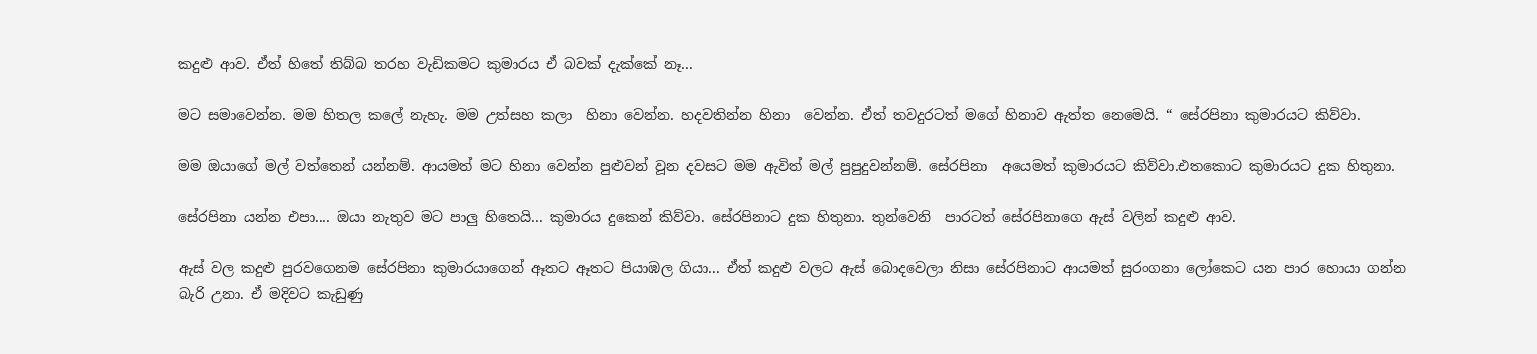කදුළු ආව. ඒත් හිතේ තිබ්බ තරහ වැඩිකමට කුමාරය ඒ බවක් දැක්කේ නෑ...

මට සමාවෙන්න. මම හිතල කලේ නැහැ. මම උත්සහ කලා  හිනා වෙන්න. හදවතින්න හිනා  වෙන්න. ඒත් තවදුරටත් මගේ හිනාව ඇත්ත නෙමෙයි. “ සේරපිනා කුමාරයට කිව්වා.

මම ඔයාගේ මල් වත්තෙන් යන්නම්. ආයමත් මට හිනා වෙන්න පුළුවන් වූන දවසට මම ඇවිත් මල් පුපුදුවන්නම්. සේරපිනා  අයෙමත් කුමාරයට කිව්වා.එතකොට කුමාරයට දුක හිතුනා.

සේරපිනා යන්න එපා.... ඔයා නැතුව මට පාලු හිතෙයි... කුමාරය දුකෙන් කිව්වා. සේරපිනාට දුක හිතුනා. තුන්වෙනි  පාරටත් සේරපිනාගෙ ඇස් වලින් කදුළු ආව.

ඇස් වල කදුළු පුරවගෙනම සේරපිනා කුමාරයාගෙන් ඈතට ඈතට පියාඹල ගියා... ඒත් කදුළු වලට ඇස් බොදවෙලා නිසා සේරපිනාට ආයමත් සුරංගනා ලෝකෙට යන පාර හොයා ගන්න බැරි උනා. ඒ මදිවට කැඩුණු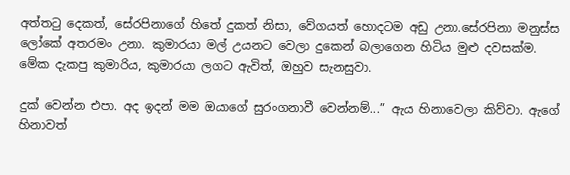අත්තටු දෙකත්, සේරපිනාගේ හිතේ දුකත් නිසා, වේගයත් හොදටම අඩු උනා.සේරපිනා මනුස්ස ලෝකේ අතරමං උනා. කුමාරයා මල් උයනට වෙලා දුකෙන් බලාගෙන හිටිය මුළු දවසක්ම. මේක දැකපු කුමාරිය, කුමාරයා ලගට ඇවිත්, ඔහුව සැනසුවා.

දුක් වෙන්න එපා. අද ඉදන් මම ඔයාගේ සුරංගනාවී වෙන්නම්...” ඇය හිනාවෙලා කිව්වා. ඇගේ හිනාවත්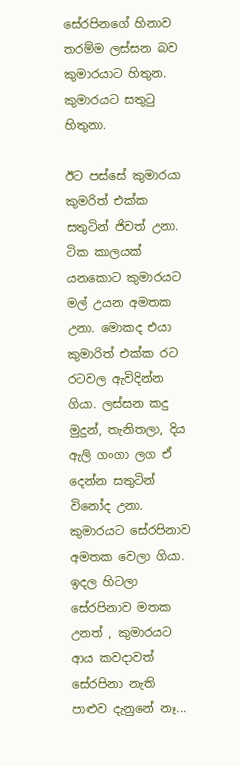සේරපිනගේ හිනාව තරම්ම ලස්සන බව කුමාරයාට හිතුන. කුමාරයට සතුටු හිතුනා.

ඊට පස්සේ කුමාරයා කුමරිත් එක්ක සතුටින් ජිවත් උනා. ටික කාලයක් යනකොට කුමාරයට මල් උයන අමතක උනා. මොකද එයා කුමාරිත් එක්ක රට රටවල ඇවිදින්න ගියා. ලස්සන කදු මුදුන්, තැනිතලා, දිය ඇලි ගංගා ලග ඒ දෙන්න සතුටින් විනෝද උනා. කුමාරයට සේරපිනාව අමතක වෙලා ගියා. ඉදල හිටලා සේරපිනාව මතක උනත් , කුමාරයට ආය කවදාවත්  සේරපිනා නැති පාළුව දැනුනේ නෑ...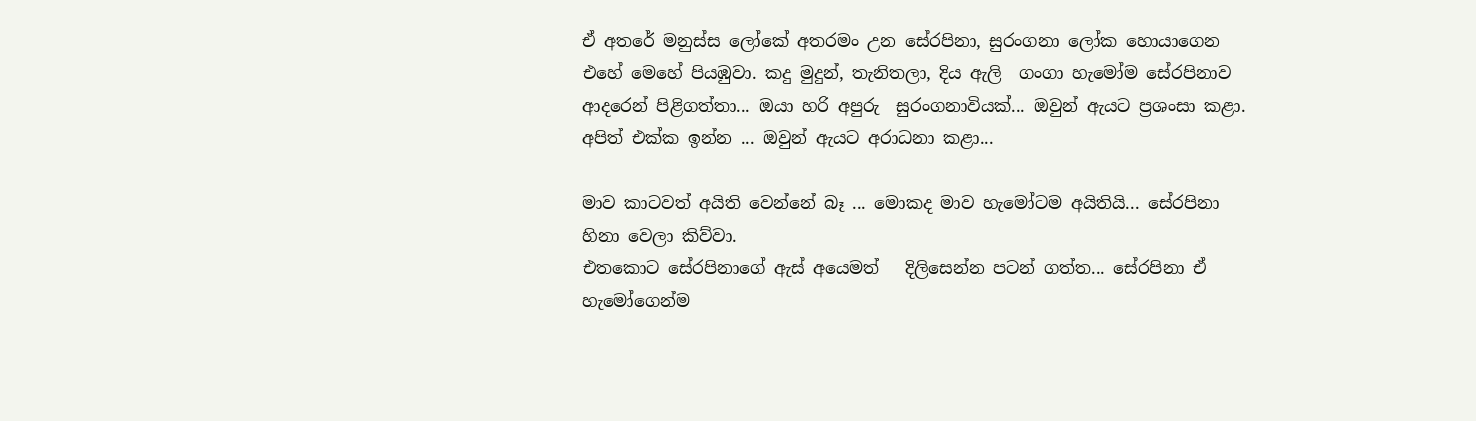ඒ අතරේ මනුස්ස ලෝකේ අතරමං උන සේරපිනා, සුරංගනා ලෝක හොයාගෙන එහේ මෙහේ පියඹුවා. කදු මුදුන්, තැනිතලා, දිය ඇලි  ගංගා හැමෝම සේරපිනාව ආදරෙන් පිළිගත්තා... ඔයා හරි අපුරු  සුරංගනාවියක්... ඔවුන් ඇයට ප්‍රශංසා කළා. අපිත් එක්ක ඉන්න ... ඔවුන් ඇයට අරාධනා කළා...

මාව කාටවත් අයිති වෙන්නේ බෑ ... මොකද මාව හැමෝටම අයිතියි... සේරපිනා හිනා වෙලා කිව්වා.
එතකොට සේරපිනාගේ ඇස් අයෙමත්   දිලිසෙන්න පටන් ගත්ත... සේරපිනා ඒ හැමෝගෙන්ම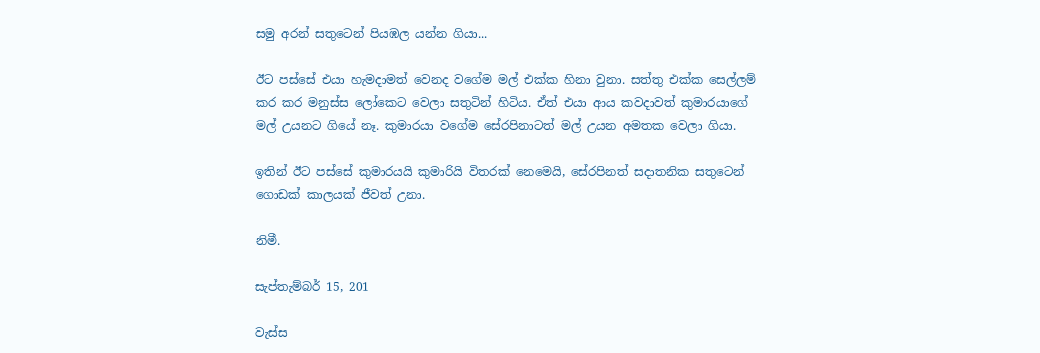සමු අරන් සතුටෙන් පියඹල යන්න ගියා...

ඊට පස්සේ එයා හැමදාමත් වෙනද වගේම මල් එක්ක හිනා වුනා. සත්තු එක්ක සෙල්ලම් කර කර මනුස්ස ලෝකෙට වෙලා සතුටින් හිටිය. ඒත් එයා ආය කවදාවත් කුමාරයාගේ මල් උයනට ගියේ නෑ. කුමාරයා වගේම සේරපිනාටත් මල් උයන අමතක වෙලා ගියා.

ඉතින් ඊට පස්සේ කුමාරයයි කුමාරියි විතරක් නෙමෙයි, සේරපිනත් සදාතනික සතුටෙන් ගොඩක් කාලයක් ජීවත් උනා.

නිමී.

සැප්තැම්බර් 15, 201

වැස්ස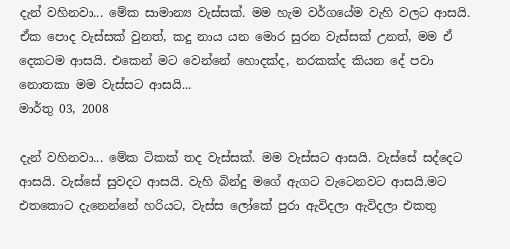දැන් වහිනවා... මේක සාමාන්‍ය වැස්සක්. මම හැම වර්ගයේම වැහි වලට ආසයි. ඒක පොද වැස්සක් වුනත්, කදු නාය යන මොර සුරන වැස්සක් උනත්, මම ඒ දෙකටම ආසයි. එකෙන් මට වෙන්නේ හොදක්ද, නරකක්ද කියන දේ පවා නොතකා මම වැස්සට ආසයි...
මාර්තු 03, 2008

දැන් වහිනවා... මේක ටිකක් තද වැස්සක්. මම වැස්සට ආසයි. වැස්සේ සද්දෙට ආසයි. වැස්සේ සුවදට ආසයි. වැහි බින්දු මගේ ඇගට වැටෙනවට ආසයි.මට එතකොට දැනෙන්නේ හරියට, වැස්ස ලෝකේ පුරා ඇවිදලා ඇවිදලා එකතු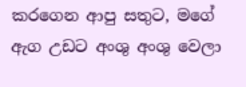කරගෙන ආපු සතුට, මගේ ඇග උඩට අංශු අංශු වෙලා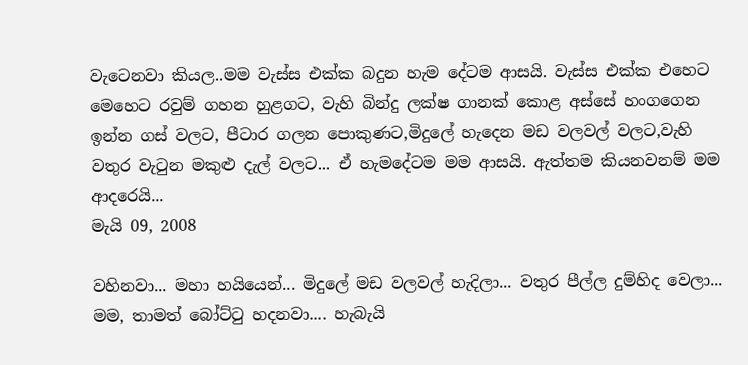වැටෙනවා කියල..මම වැස්ස එක්ක බදුන හැම දේටම ආසයි. වැස්ස එක්ක එහෙට මෙහෙට රවුම් ගහන හුළගට, වැහි බින්දු ලක්ෂ ගානක් කොළ අස්සේ හංගගෙන ඉන්න ගස් වලට, පීටාර ගලන පොකුණට,මිදුලේ හැදෙන මඩ වලවල් වලට,වැහි වතුර වැටුන මකුළු දැල් වලට... ඒ හැමදේටම මම ආසයි. ඇත්තම කියනවනම් මම ආදරෙයි...
මැයි 09, 2008

වහිනවා... මහා හයියෙන්... මිදුලේ මඩ වලවල් හැදිලා... වතුර පීල්ල දුම්හිද වෙලා... මම, තාමත් බෝට්ටු හදනවා.... හැබැයි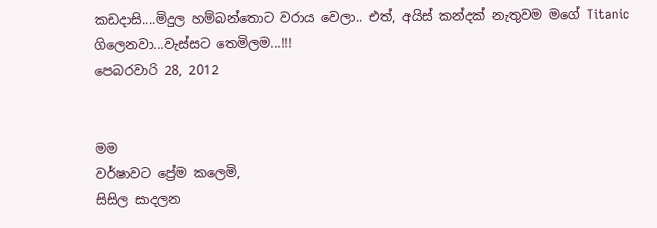කඩදාසි....මිදුල හම්බන්තොට වරාය වෙලා.. එත්, අයිස් කන්දක් නැතුවම මගේ Titanic ගිලෙනවා...වැස්සට තෙමිලම...!!!
පෙබරවාරි 28, 2012


මම
වර්ෂාවට ප්‍රේම කලෙමි,
සිසිල සාදලන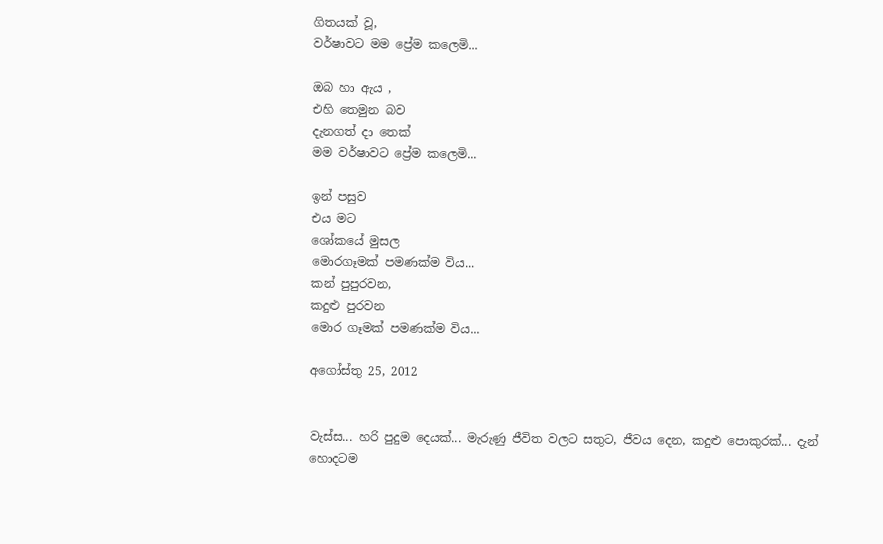ගිතයක් වූ,
වර්ෂාවට මම ප්‍රේම කලෙමි...

ඔබ හා ඇය ,
එහි තෙමුන බව
දැනගත් දා තෙක්
මම වර්ෂාවට ප්‍රේම කලෙමි...

ඉන් පසුව
එය මට
ශෝකයේ මුසල
මොරගෑමක් පමණක්ම විය...
කන් පුපුරවන,
කදුළු පුරවන
මොර ගෑමක් පමණක්ම විය...

අගෝස්තු 25, 2012


වැස්ස... හරි පුදුම දෙයක්... මැරුණු ජීවිත වලට සතුට, ජීවය දෙන, කදුළු පොකුරක්... දැන් හොදටම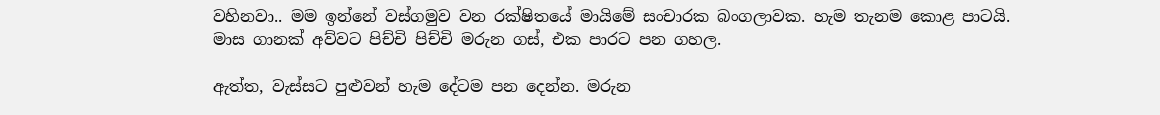වහිනවා.. මම ඉන්නේ වස්ගමුව වන රක්ෂිතයේ මායිමේ සංචාරක බංගලාවක. හැම තැනම කොළ පාටයි.
මාස ගානක් අව්වට පිච්චි පිච්චි මරුන ගස්, එක පාරට පන ගහල.

ඇත්ත, වැස්සට පුළුවන් හැම දේටම පන දෙන්න. මරුන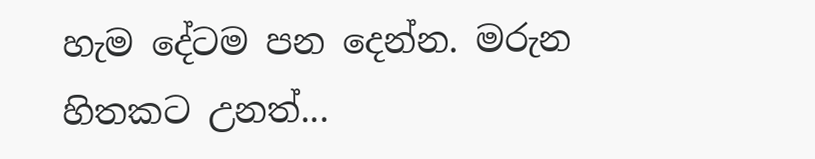හැම දේටම පන දෙන්න. මරුන හිතකට උනත්...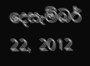දෙසැම්බර්  22, 2012